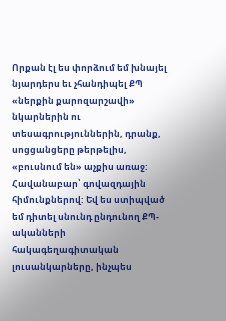Որքան էլ ես փորձում եմ խնայել նյարդերս եւ չհանդիպել ՔՊ «ներքին քարոզարշավի» նկարներին ու տեսագրություններին, դրանք, սոցցանցերը թերթելիս, «բուսնում են» աչքիս առաջ: Հավանաբար՝ գովազդային հիմունքներով: Եվ ես ստիպված եմ դիտել սնունդ ընդունող ՔՊ-ականների հակագեղագիտական լուսանկարները, ինչպես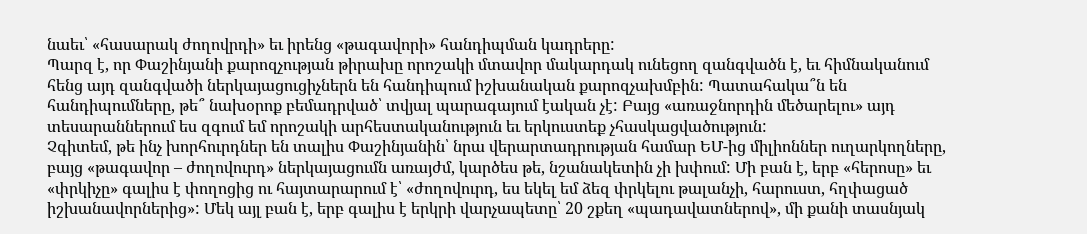նաեւ՝ «հասարակ ժողովրդի» եւ իրենց «թագավորի» հանդիպման կադրերը:
Պարզ է, որ Փաշինյանի քարոզչության թիրախը որոշակի մտավոր մակարդակ ունեցող զանգվածն է, եւ հիմնականում հենց այդ զանգվածի ներկայացուցիչներն են հանդիպում իշխանական քարոզչախմբին: Պատահակա՞ն են հանդիպումները, թե՞ նախօրոք բեմադրված՝ տվյալ պարագայում էական չէ: Բայց «առաջնորդին մեծարելու» այդ տեսարաններում ես զգում եմ որոշակի արհեստականություն եւ երկուստեք չհասկացվածություն:
Չգիտեմ, թե ինչ խորհուրդներ են տալիս Փաշինյանին՝ նրա վերարտադրության համար ԵՄ-ից միլիոններ ուղարկողները, բայց «թագավոր – ժողովուրդ» ներկայացումն առայժմ, կարծես թե, նշանակետին չի խփում: Մի բան է, երբ «հերոսը» եւ «փրկիչը» գալիս է փողոցից ու հայտարարում է՝ «ժողովուրդ, ես եկել եմ ձեզ փրկելու թալանչի, հարուստ, հղփացած իշխանավորներից»: Մեկ այլ բան է, երբ գալիս է երկրի վարչապետը՝ 20 շքեղ «պադավատներով», մի քանի տասնյակ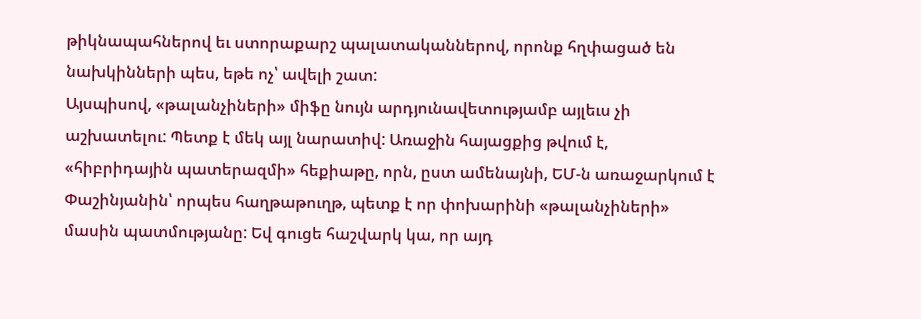թիկնապահներով եւ ստորաքարշ պալատականներով, որոնք հղփացած են նախկինների պես, եթե ոչ՝ ավելի շատ:
Այսպիսով, «թալանչիների» միֆը նույն արդյունավետությամբ այլեւս չի աշխատելու: Պետք է մեկ այլ նարատիվ: Առաջին հայացքից թվում է, «հիբրիդային պատերազմի» հեքիաթը, որն, ըստ ամենայնի, ԵՄ-ն առաջարկում է Փաշինյանին՝ որպես հաղթաթուղթ, պետք է որ փոխարինի «թալանչիների» մասին պատմությանը: Եվ գուցե հաշվարկ կա, որ այդ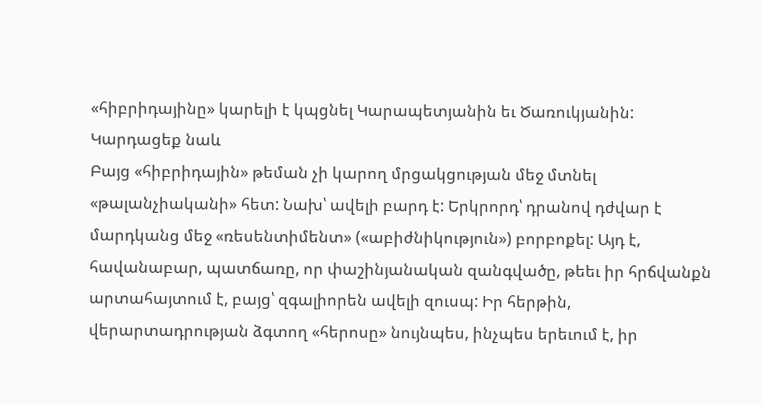«հիբրիդայինը» կարելի է կպցնել Կարապետյանին եւ Ծառուկյանին:
Կարդացեք նաև
Բայց «հիբրիդային» թեման չի կարող մրցակցության մեջ մտնել «թալանչիականի» հետ: Նախ՝ ավելի բարդ է: Երկրորդ՝ դրանով դժվար է մարդկանց մեջ «ռեսենտիմենտ» («աբիժնիկություն») բորբոքել: Այդ է, հավանաբար, պատճառը, որ փաշինյանական զանգվածը, թեեւ իր հրճվանքն արտահայտում է, բայց՝ զգալիորեն ավելի զուսպ: Իր հերթին, վերարտադրության ձգտող «հերոսը» նույնպես, ինչպես երեւում է, իր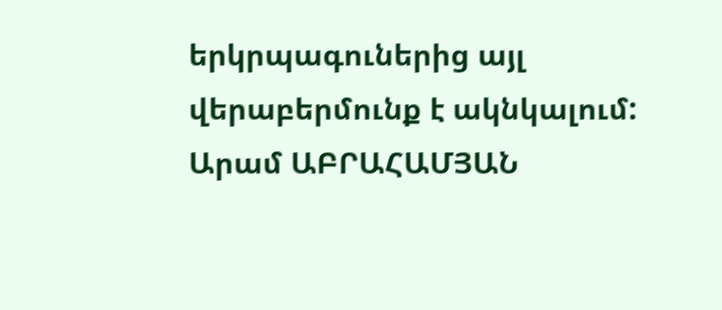երկրպագուներից այլ վերաբերմունք է ակնկալում:
Արամ ԱԲՐԱՀԱՄՅԱՆ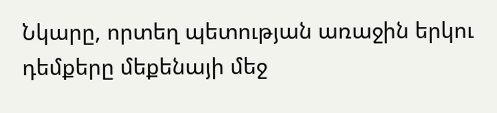Նկարը, որտեղ պետության առաջին երկու դեմքերը մեքենայի մեջ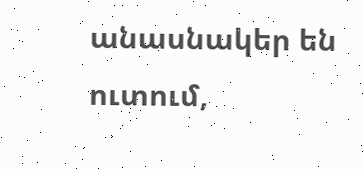անասնակեր են ուտում,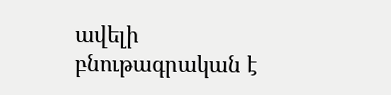ավելի բնութագրական է